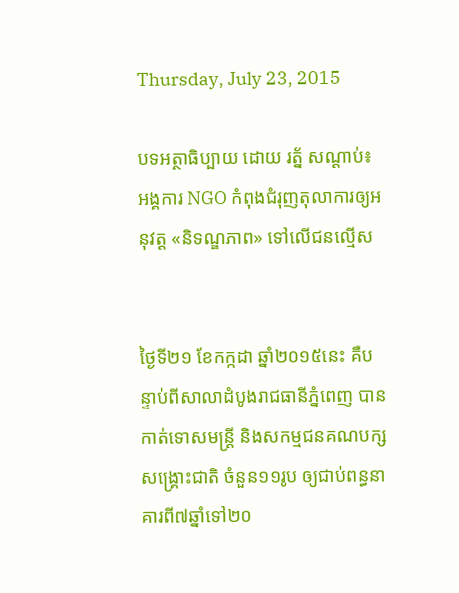Thursday, July 23, 2015

បទអត្ថាធិប្បាយ ដោយ រត្ន័ សណ្ដាប់៖ អង្គការ NGO កំពុងជំរុញតុលាការឲ្យអនុវត្ដ «និទណ្ឌភាព» ទៅលើជនល្មើស


ថ្ងៃទី២១ ខែកក្កដា ឆ្នាំ២០១៥នេះ គឺបន្ទាប់ពីសាលាដំបូងរាជធានីភ្នំពេញ បានកាត់ទោសមន្រ្ដី និងសកម្មជនគណបក្សសង្រ្គោះជាតិ ចំនួន១១រូប ឲ្យជាប់ពន្ធនាគារពី៧ឆ្នាំទៅ២០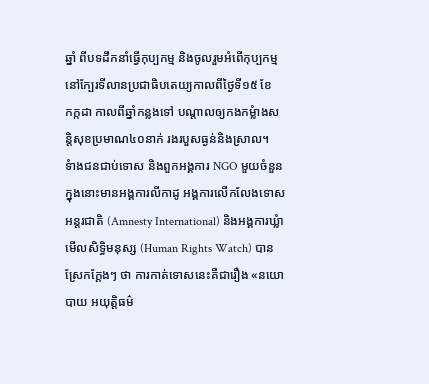ឆ្នាំ ពីបទដឹកនាំធ្វើកុប្បកម្ម និងចូលរួមអំពើកុប្បកម្មនៅក្បែរទីលានប្រជាធិបតេយ្យកាលពីថ្ងៃទី១៥ ខែ
កក្កដា កាលពីឆ្នាំកន្លងទៅ បណ្ដាលឲ្យកងកម្លំាងសន្ដិសុខប្រមាណ៤០នាក់ រងរបួសធ្ងន់និងស្រាល។
ទំាងជនជាប់ទោស និងពួកអង្គការ NGO មួយចំនួន ក្នុងនោះមានអង្គការលីកាដូ អង្គការលើកលែងទោសអន្ដរជាតិ (Amnesty International) និងអង្គការឃ្លំាមើលសិទ្ធិមនុស្ស (Human Rights Watch) បានស្រែកក្ដែងៗ ថា ការកាត់ទោសនេះគឺជារឿង «នយោបាយ អយុត្ដិធម៌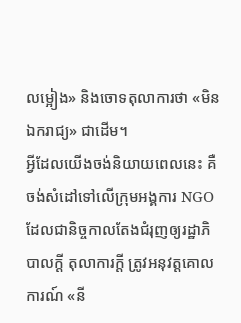លម្អៀង» និងចោទតុលាការថា «មិនឯករាជ្យ» ជាដើម។
អ្វីដែលយើងចង់និយាយពេលនេះ គឺចង់សំដៅទៅលើក្រុមអង្គការ NGO ដែលជានិច្ចកាលតែងជំរុញឲ្យរដ្ឋាភិបាលក្ដី តុលាការក្ដី ត្រូវអនុវត្ដគោលការណ៍ «នី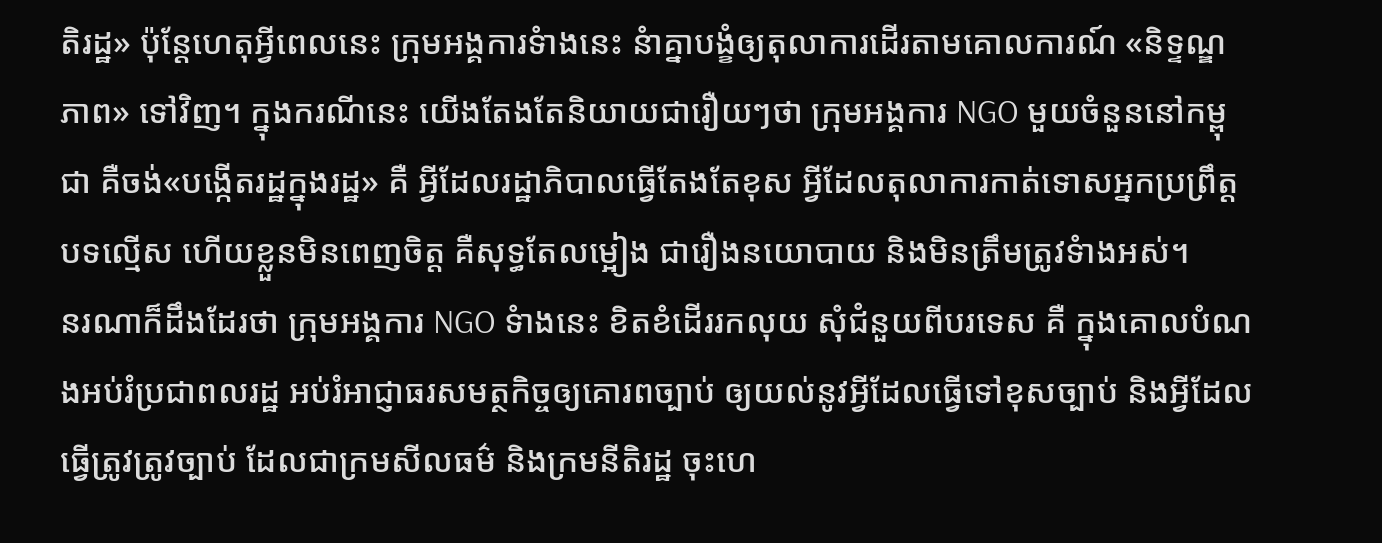តិរដ្ឋ» ប៉ុន្ដែហេតុអ្វីពេលនេះ ក្រុមអង្គការទំាងនេះ នំាគ្នាបង្ខំឲ្យតុលាការដើរតាមគោលការណ៍ «និទ្ទណ្ឌភាព» ទៅវិញ។ ក្នុងករណីនេះ យើងតែងតែនិយាយជារឿយៗថា ក្រុមអង្គការ NGO មួយចំនួននៅកម្ពុជា គឺចង់«បង្កើតរដ្ឋក្នុងរដ្ឋ» គឺ អ្វីដែលរដ្ឋាភិបាលធ្វើតែងតែខុស អ្វីដែលតុលាការកាត់ទោសអ្នកប្រព្រឹត្ដបទល្មើស ហើយខ្លួនមិនពេញចិត្ដ គឺសុទ្ធតែលម្អៀង ជារឿងនយោបាយ និងមិនត្រឹមត្រូវទំាងអស់។
នរណាក៏ដឹងដែរថា ក្រុមអង្គការ NGO ទំាងនេះ ខិតខំដើររកលុយ សុំជំនួយពីបរទេស គឺ ក្នុងគោលបំណងអប់រំប្រជាពលរដ្ឋ អប់រំអាជ្ញាធរសមត្ថកិច្ចឲ្យគោរពច្បាប់ ឲ្យយល់នូវអ្វីដែលធ្វើទៅខុសច្បាប់ និងអ្វីដែលធ្វើត្រូវត្រូវច្បាប់ ដែលជាក្រមសីលធម៌ និងក្រមនីតិរដ្ឋ ចុះហេ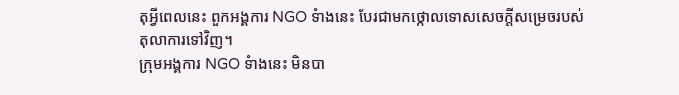តុអ្វីពេលនេះ ពួកអង្គការ NGO ទំាងនេះ បែរជាមកថ្កោលទោសសេចក្ដីសម្រេចរបស់តុលាការទៅវិញ។
ក្រុមអង្គការ NGO ទំាងនេះ មិនបា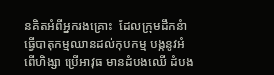នគិតអំពីអ្នករងគ្រោះ  ដែលក្រុមដឹកនំាធ្វើបាតុកម្មឈានដល់កុបកម្ម បង្កនូវអំពើហិង្សា ប្រើអាវុធ មានដំបងឈើ ដំបង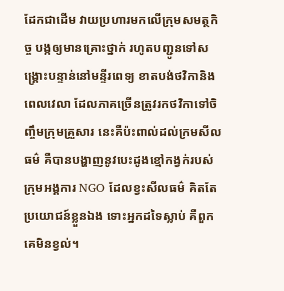ដែកជាដើម វាយប្រហារមកលើក្រុមសមត្ថកិច្ច បង្កឲ្យមានគ្រោះថ្នាក់ រហូតបញ្ជូនទៅសង្រ្គោះបន្ទាន់នៅមន្ទីរពេទ្យ ខាតបង់ថវិកានិងពេលវេលា ដែលភាគច្រើនត្រូវរកថវិកាទៅចិញ្ចឹមក្រុមគ្រួសារ នេះគឺប៉ះពាល់ដល់ក្រមសីលធម៌ គឺបានបង្ហាញនូវបេះដូងខ្មៅកង្វក់របស់ក្រុមអង្គការ NGO ដែលខ្វះសីលធម៌ គិតតែប្រយោជន៍ខ្លួនឯង ទោះអ្នកដទៃស្លាប់ គឺពួកគេមិនខ្វល់។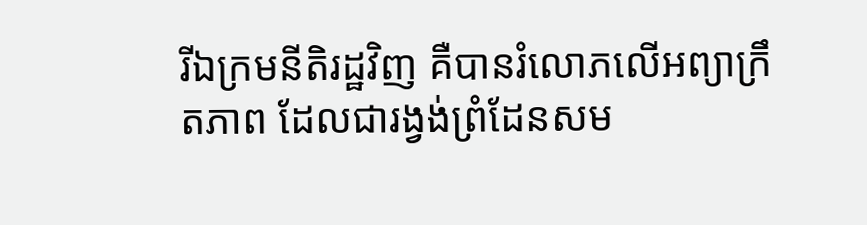រីឯក្រមនីតិរដ្ឋវិញ គឺបានរំលោភលើអព្យាក្រឹតភាព ដែលជារង្វង់ព្រំដែនសម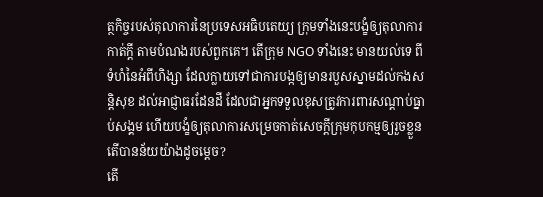ត្ថកិច្ចរបស់តុលាការនៃប្រទេសអធិបតេយ្យ ក្រុមទាំងនេះបង្ខំឲ្យតុលាការកាត់ក្ដី តាមបំណងរបស់ពួកគេ។ តើក្រុម NGO ទាំងនេះ មានយល់ទេ ពីទំហំនៃអំពីហិង្សា ដែលក្លាយទៅជាការបង្កឲ្យមានរបួសស្នាមដល់កងសន្ដិសុខ ដល់អាជ្ញាធរដែនដី ដែលជាអ្នកទទួលខុសត្រូវការពារសណ្ដាប់ធ្នាប់សង្គម ហើយបង្ខំឲ្យតុលាការសម្រេចកាត់សេចក្តីក្រុមកុបកម្មឲ្យរួចខ្លួន តើបានន័យយ៉ាងដូចម្ដេច?
តើ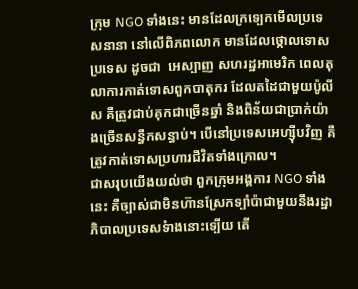ក្រុម NGO ទាំងនេះ មានដែលក្រទ្បេកមើលប្រទេសនានា នៅលើពិភពលោក មានដែលថ្កោលទោសប្រទេស ដូចជា  អេស្បាញ សហរដ្ឋអាមេរិក ពេលតុលាការកាត់ទោសពួកបាតុករ ដែលតដៃជាមួយប៉ូលីស គឺត្រូវជាប់គុកជាច្រើនឆ្នាំ និងពិន័យជាប្រាក់យ៉ាងច្រើនសន្ធឹកសន្ធាប់។ បើនៅប្រទេសអេហ្ស៊ីបវិញ គឺត្រូវកាត់ទោសប្រហារជីវិតទាំងក្រោល។
ជាសរុបយើងយល់ថា ពួកក្រុមអង្គការ NGO ទាំងនេះ គឺច្បាស់ជាមិនហ៊ានស្រែកទ្បាំប៉ាជាមួយនឹងរដ្ឋាភិបាលប្រទេសទំាងនោះទ្បើយ តើ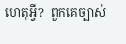ហេតុអ្វី?  ពួកគេច្បាស់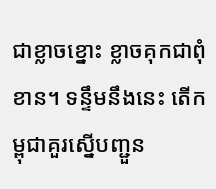ជាខ្លាចខ្នោះ ខ្លាចគុកជាពុំខាន។ ទន្ទឹមនឹងនេះ តើកម្ពុជាគួរស្នើបញ្ជួន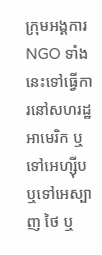ក្រុមអង្គការ NGO ទាំងនេះទៅធ្វើការនៅសហរដ្ឋអាមេរិក ឬទៅអេហ្ស៊ីប ឬទៅអេស្បាញ ថៃ ឬ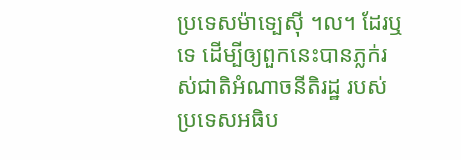ប្រទេសម៉ាទ្បេស៊ី ។ល។ ដែរឬទេ ដើម្បីឲ្យពួកនេះបានភ្លក់រស់ជាតិអំណាចនីតិរដ្ឋ របស់ប្រទេសអធិប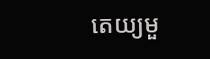តេយ្យមួ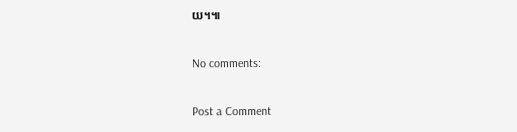យ។៕

No comments:

Post a Comment